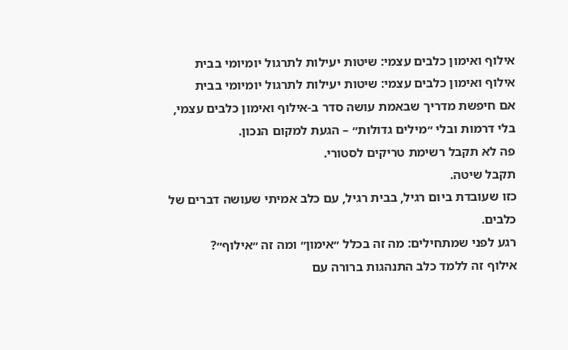אילוף ואימון כלבים עצמי: שיטות יעילות לתרגול יומיומי בבית
אילוף ואימון כלבים עצמי: שיטות יעילות לתרגול יומיומי בבית
אם חיפשת מדריך שבאמת עושה סדר ב-אילוף ואימון כלבים עצמי, בלי דרמות ובלי ״מילים גדולות״ – הגעת למקום הנכון.
פה לא תקבל רשימת טריקים לסטורי.
תקבל שיטה.
כזו שעובדת ביום רגיל, בבית רגיל, עם כלב אמיתי שעושה דברים של כלבים.
רגע לפני שמתחילים: מה זה בכלל ״אימון״ ומה זה ״אילוף״?
אילוף זה ללמד כלב התנהגות ברורה עם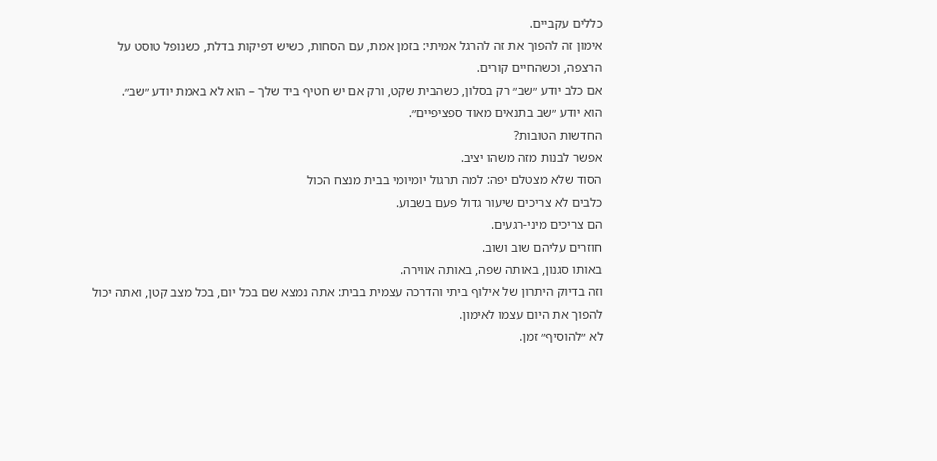כללים עקביים.
אימון זה להפוך את זה להרגל אמיתי: בזמן אמת, עם הסחות, כשיש דפיקות בדלת, כשנופל טוסט על הרצפה, וכשהחיים קורים.
אם כלב יודע ״שב״ רק בסלון, כשהבית שקט, ורק אם יש חטיף ביד שלך – הוא לא באמת יודע ״שב״.
הוא יודע ״שב בתנאים מאוד ספציפיים״.
החדשות הטובות?
אפשר לבנות מזה משהו יציב.
הסוד שלא מצטלם יפה: למה תרגול יומיומי בבית מנצח הכול
כלבים לא צריכים שיעור גדול פעם בשבוע.
הם צריכים מיני-רגעים.
חוזרים עליהם שוב ושוב.
באותו סגנון, באותה שפה, באותה אווירה.
וזה בדיוק היתרון של אילוף ביתי והדרכה עצמית בבית: אתה נמצא שם בכל יום, בכל מצב קטן, ואתה יכול להפוך את היום עצמו לאימון.
לא ״להוסיף״ זמן.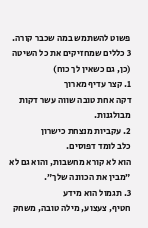פשוט להשתמש במה שכבר קורה.
3 כללים שמחזיקים את כל השיטה (כן, גם כשאין לך כוח)
1. קצר עדיף מארוך
דקה אחת טובה שווה עשר דקות מבולגנות.
2. עקביות מנצחת כישרון
כלב לומד דפוסים.
הוא לא קורא מחשבות, והוא גם לא ״מבין את הכוונה שלך״.
3. תגמול הוא מידע
חטיף, צעצוע, מילה טובה, משחק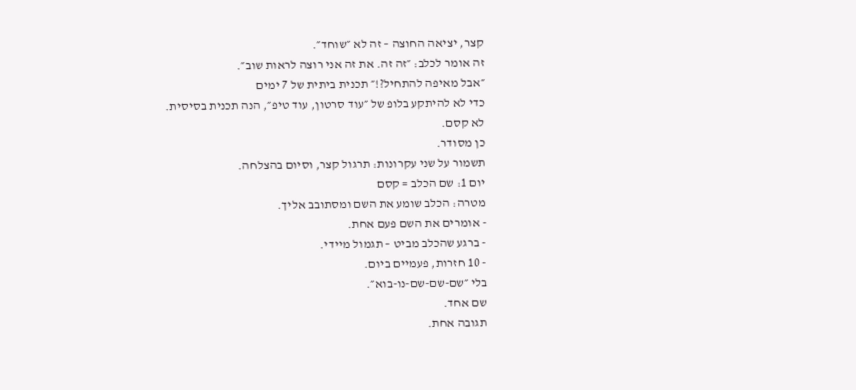קצר, יציאה החוצה – זה לא ״שוחד״.
זה אומר לכלב: ״זה זה. את זה אני רוצה לראות שוב״.
״אבל מאיפה להתחיל?!״ תכנית ביתית של 7 ימים
כדי לא להיתקע בלופ של ״עוד סרטון, עוד טיפ״, הנה תכנית בסיסית.
לא קסם.
כן מסודר.
תשמור על שני עקרונות: תרגול קצר, וסיום בהצלחה.
יום 1: שם הכלב = קסם
מטרה: הכלב שומע את השם ומסתובב אליך.
- אומרים את השם פעם אחת.
- ברגע שהכלב מביט – תגמול מיידי.
- 10 חזרות, פעמיים ביום.
בלי ״שם-שם-שם-נו-בוא״.
שם אחד.
תגובה אחת.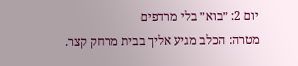יום 2: ״בוא״ בלי מרדפים
מטרה: הכלב מגיע אליך בבית מרחק קצר.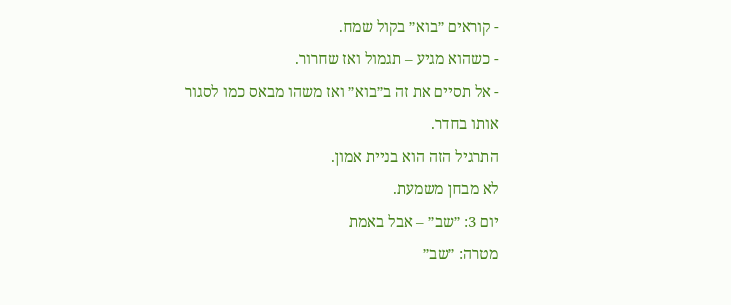- קוראים ״בוא״ בקול שמח.
- כשהוא מגיע – תגמול ואז שחרור.
- אל תסיים את זה ב״בוא״ ואז משהו מבאס כמו לסגור אותו בחדר.
התרגיל הזה הוא בניית אמון.
לא מבחן משמעת.
יום 3: ״שב״ – אבל באמת
מטרה: ״שב״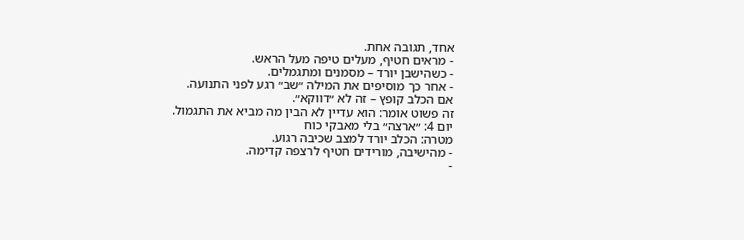אחד, תגובה אחת.
- מראים חטיף, מעלים טיפה מעל הראש.
- כשהישבן יורד – מסמנים ומתגמלים.
- אחר כך מוסיפים את המילה ״שב״ רגע לפני התנועה.
אם הכלב קופץ – זה לא ״דווקא״.
זה פשוט אומר: הוא עדיין לא הבין מה מביא את התגמול.
יום 4: ״ארצה״ בלי מאבקי כוח
מטרה: הכלב יורד למצב שכיבה רגוע.
- מהישיבה, מורידים חטיף לרצפה קדימה.
-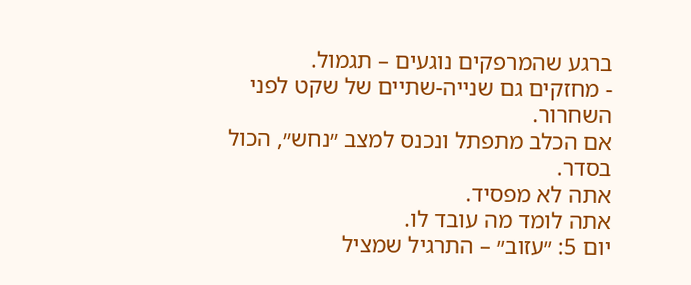ברגע שהמרפקים נוגעים – תגמול.
- מחזקים גם שנייה-שתיים של שקט לפני השחרור.
אם הכלב מתפתל ונכנס למצב ״נחש״, הכול בסדר.
אתה לא מפסיד.
אתה לומד מה עובד לו.
יום 5: ״עזוב״ – התרגיל שמציל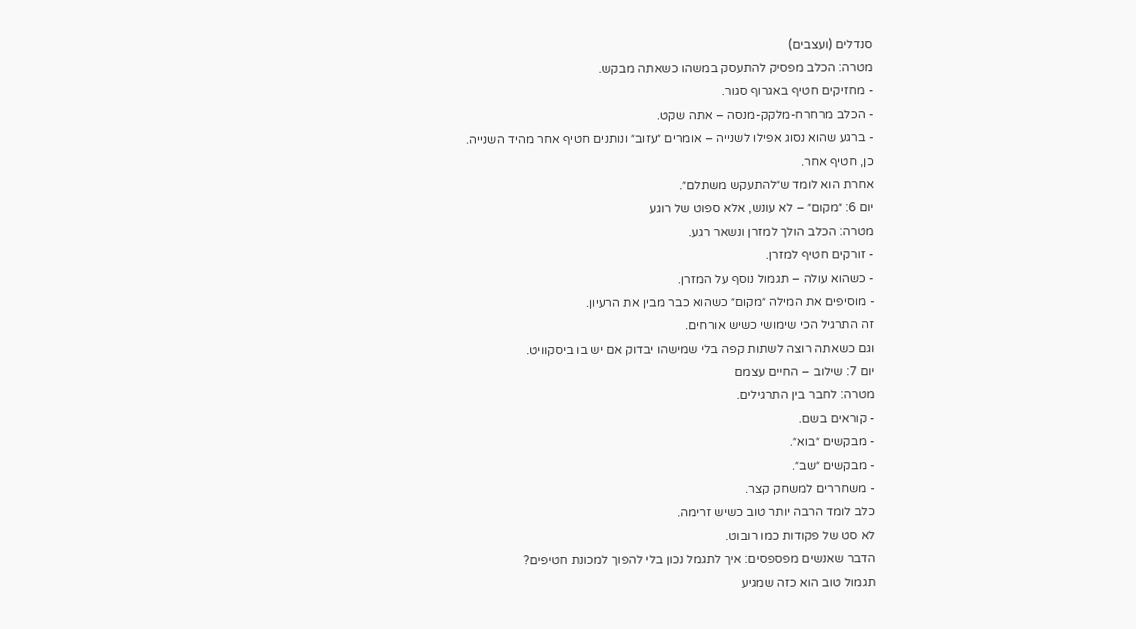סנדלים (ועצבים)
מטרה: הכלב מפסיק להתעסק במשהו כשאתה מבקש.
- מחזיקים חטיף באגרוף סגור.
- הכלב מרחרח-מלקק-מנסה – אתה שקט.
- ברגע שהוא נסוג אפילו לשנייה – אומרים ״עזוב״ ונותנים חטיף אחר מהיד השנייה.
כן, חטיף אחר.
אחרת הוא לומד ש״להתעקש משתלם״.
יום 6: ״מקום״ – לא עונש, אלא ספוט של רוגע
מטרה: הכלב הולך למזרן ונשאר רגע.
- זורקים חטיף למזרן.
- כשהוא עולה – תגמול נוסף על המזרן.
- מוסיפים את המילה ״מקום״ כשהוא כבר מבין את הרעיון.
זה התרגיל הכי שימושי כשיש אורחים.
וגם כשאתה רוצה לשתות קפה בלי שמישהו יבדוק אם יש בו ביסקוויט.
יום 7: שילוב – החיים עצמם
מטרה: לחבר בין התרגילים.
- קוראים בשם.
- מבקשים ״בוא״.
- מבקשים ״שב״.
- משחררים למשחק קצר.
כלב לומד הרבה יותר טוב כשיש זרימה.
לא סט של פקודות כמו רובוט.
הדבר שאנשים מפספסים: איך לתגמל נכון בלי להפוך למכונת חטיפים?
תגמול טוב הוא כזה שמגיע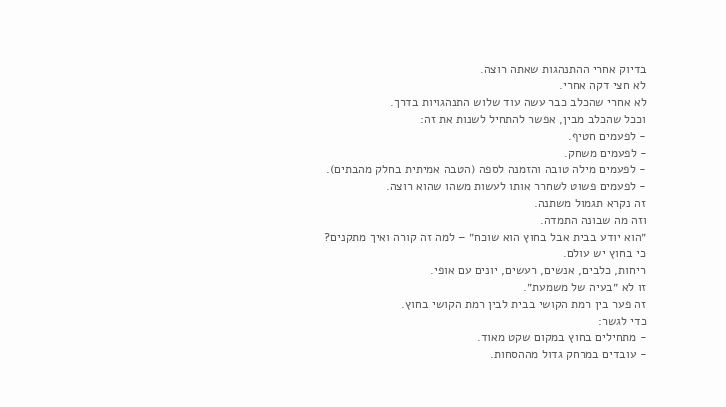בדיוק אחרי ההתנהגות שאתה רוצה.
לא חצי דקה אחרי.
לא אחרי שהכלב כבר עשה עוד שלוש התנהגויות בדרך.
וככל שהכלב מבין, אפשר להתחיל לשנות את זה:
- לפעמים חטיף.
- לפעמים משחק.
- לפעמים מילה טובה והזמנה לספה (הטבה אמיתית בחלק מהבתים).
- לפעמים פשוט לשחרר אותו לעשות משהו שהוא רוצה.
זה נקרא תגמול משתנה.
וזה מה שבונה התמדה.
״הוא יודע בבית אבל בחוץ הוא שוכח״ – למה זה קורה ואיך מתקנים?
כי בחוץ יש עולם.
ריחות, כלבים, אנשים, רעשים, יונים עם אופי.
זו לא ״בעיה של משמעת״.
זה פער בין רמת הקושי בבית לבין רמת הקושי בחוץ.
כדי לגשר:
- מתחילים בחוץ במקום שקט מאוד.
- עובדים במרחק גדול מההסחות.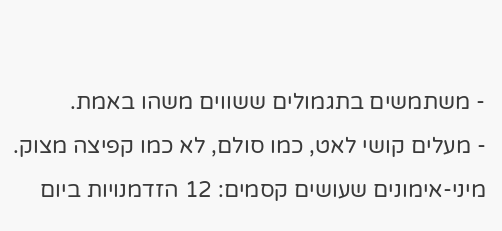- משתמשים בתגמולים ששווים משהו באמת.
- מעלים קושי לאט, כמו סולם, לא כמו קפיצה מצוק.
מיני-אימונים שעושים קסמים: 12 הזדמנויות ביום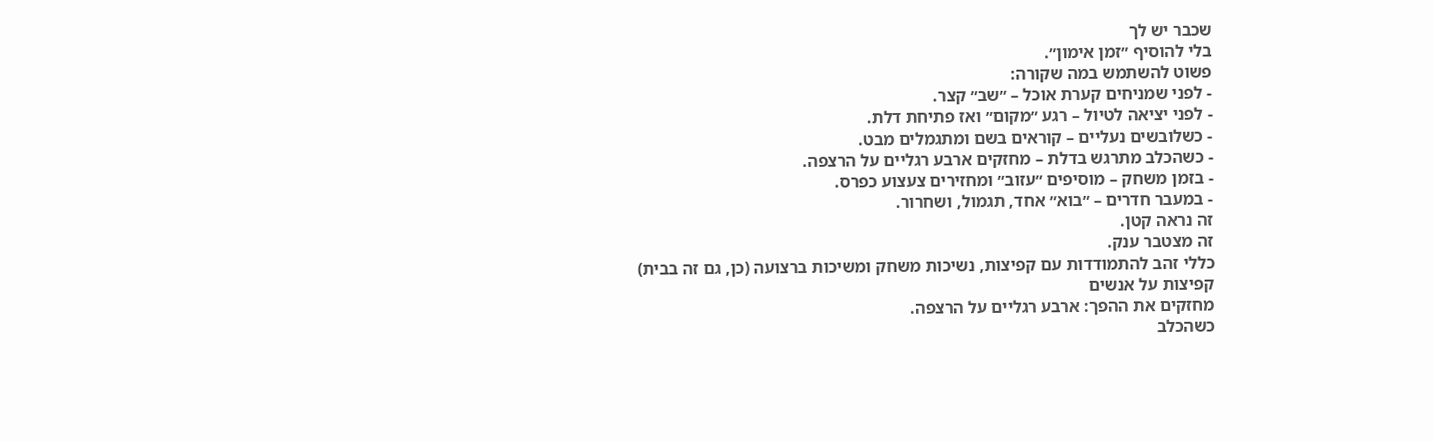שכבר יש לך
בלי להוסיף ״זמן אימון״.
פשוט להשתמש במה שקורה:
- לפני שמניחים קערת אוכל – ״שב״ קצר.
- לפני יציאה לטיול – רגע ״מקום״ ואז פתיחת דלת.
- כשלובשים נעליים – קוראים בשם ומתגמלים מבט.
- כשהכלב מתרגש בדלת – מחזקים ארבע רגליים על הרצפה.
- בזמן משחק – מוסיפים ״עזוב״ ומחזירים צעצוע כפרס.
- במעבר חדרים – ״בוא״ אחד, תגמול, ושחרור.
זה נראה קטן.
זה מצטבר ענק.
כללי זהב להתמודדות עם קפיצות, נשיכות משחק ומשיכות ברצועה (כן, גם זה בבית)
קפיצות על אנשים
מחזקים את ההפך: ארבע רגליים על הרצפה.
כשהכלב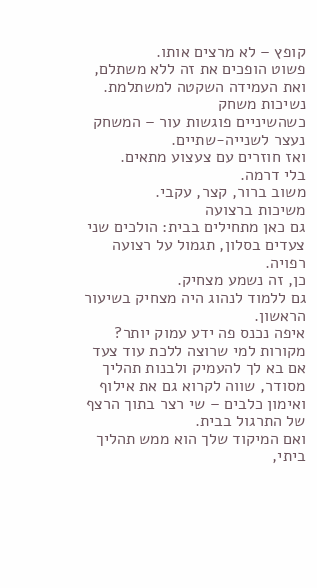קופץ – לא מרצים אותו.
פשוט הופכים את זה ללא משתלם, ואת העמידה השקטה למשתלמת.
נשיכות משחק
כשהשיניים פוגשות עור – המשחק נעצר לשנייה-שתיים.
ואז חוזרים עם צעצוע מתאים.
בלי דרמה.
משוב ברור, קצר, עקבי.
משיכות ברצועה
גם כאן מתחילים בבית: הולכים שני צעדים בסלון, תגמול על רצועה רפויה.
כן, זה נשמע מצחיק.
גם ללמוד לנהוג היה מצחיק בשיעור הראשון.
איפה נכנס פה ידע עמוק יותר? מקורות למי שרוצה ללכת עוד צעד
אם בא לך להעמיק ולבנות תהליך מסודר, שווה לקרוא גם את אילוף ואימון כלבים – שי רצר בתוך הרצף של התרגול בבית.
ואם המיקוד שלך הוא ממש תהליך ביתי,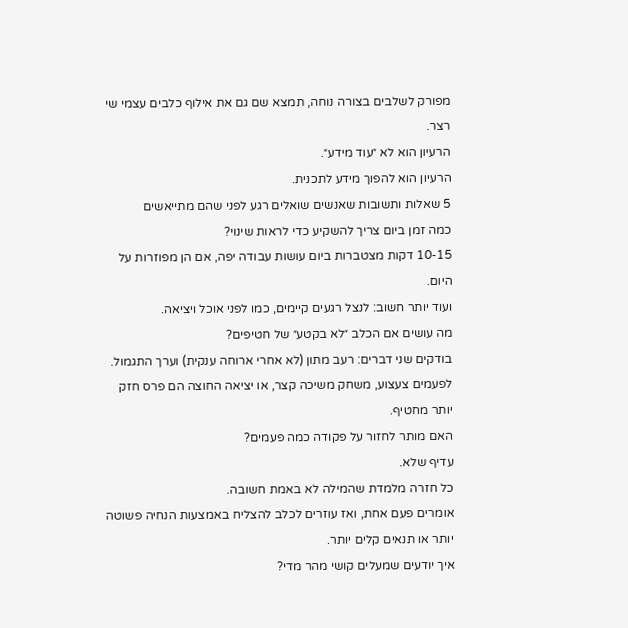מפורק לשלבים בצורה נוחה, תמצא שם גם את אילוף כלבים עצמי שי רצר.
הרעיון הוא לא ״עוד מידע״.
הרעיון הוא להפוך מידע לתכנית.
5 שאלות ותשובות שאנשים שואלים רגע לפני שהם מתייאשים
כמה זמן ביום צריך להשקיע כדי לראות שינוי?
10-15 דקות מצטברות ביום עושות עבודה יפה, אם הן מפוזרות על היום.
ועוד יותר חשוב: לנצל רגעים קיימים, כמו לפני אוכל ויציאה.
מה עושים אם הכלב ״לא בקטע״ של חטיפים?
בודקים שני דברים: רעב מתון (לא אחרי ארוחה ענקית) וערך התגמול.
לפעמים צעצוע, משחק משיכה קצר, או יציאה החוצה הם פרס חזק יותר מחטיף.
האם מותר לחזור על פקודה כמה פעמים?
עדיף שלא.
כל חזרה מלמדת שהמילה לא באמת חשובה.
אומרים פעם אחת, ואז עוזרים לכלב להצליח באמצעות הנחיה פשוטה יותר או תנאים קלים יותר.
איך יודעים שמעלים קושי מהר מדי?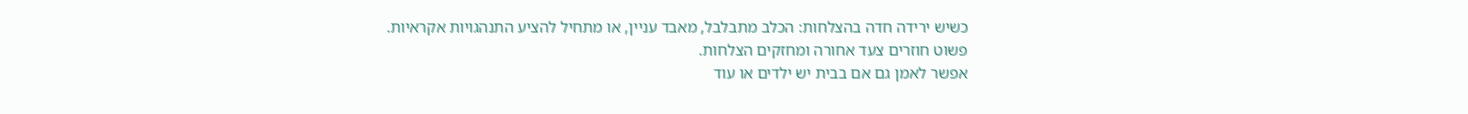כשיש ירידה חדה בהצלחות: הכלב מתבלבל, מאבד עניין, או מתחיל להציע התנהגויות אקראיות.
פשוט חוזרים צעד אחורה ומחזקים הצלחות.
אפשר לאמן גם אם בבית יש ילדים או עוד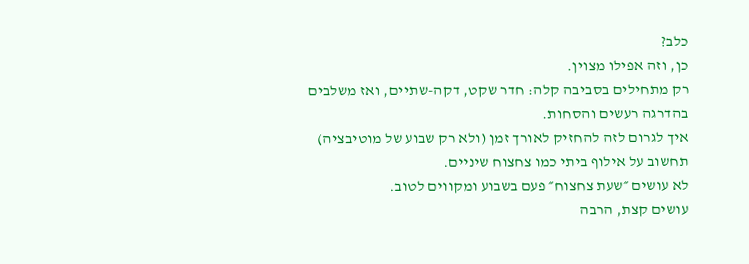כלב?
כן, וזה אפילו מצוין.
רק מתחילים בסביבה קלה: חדר שקט, דקה-שתיים, ואז משלבים בהדרגה רעשים והסחות.
איך לגרום לזה להחזיק לאורך זמן (ולא רק שבוע של מוטיבציה)
תחשוב על אילוף ביתי כמו צחצוח שיניים.
לא עושים ״שעת צחצוח״ פעם בשבוע ומקווים לטוב.
עושים קצת, הרבה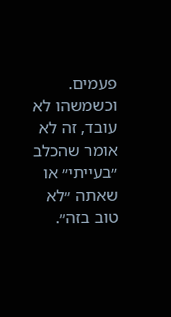פעמים.
וכשמשהו לא עובד, זה לא אומר שהכלב ״בעייתי״ או שאתה ״לא טוב בזה״.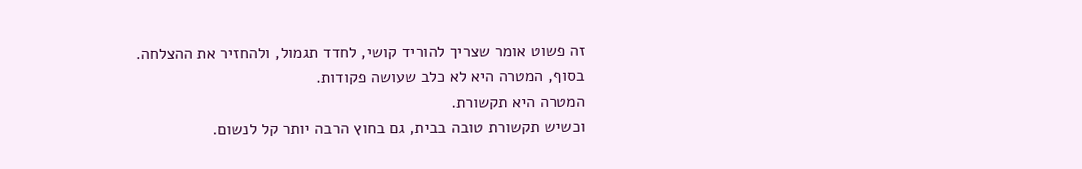זה פשוט אומר שצריך להוריד קושי, לחדד תגמול, ולהחזיר את ההצלחה.
בסוף, המטרה היא לא כלב שעושה פקודות.
המטרה היא תקשורת.
וכשיש תקשורת טובה בבית, גם בחוץ הרבה יותר קל לנשום.